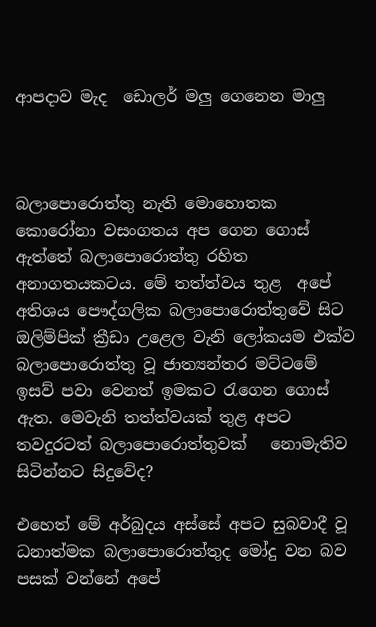ආපදාව මැද  ඩොලර් මලු ගෙනෙන මාලු



බලාපොරොත්තු නැති මොහොතක කොරෝනා වසංගතය අප ගෙන ගොස් ඇත්තේ බලාපොරොත්තු රහිත අනාගතයකටය. මේ තත්ත්වය තුළ  අපේ අතිශය පෞද්ගලික බලාපොරොත්තුවේ සිට ඔලිම්පික් ක්‍රීඩා උළෙල වැනි ලෝකයම එක්ව බලාපොරොත්තු වූ ජාත්‍යන්තර මට්ටමේ ඉසව් පවා වෙනත් ඉමකට රැගෙන ගොස් ඇත. මෙවැනි තත්ත්වයක් තුළ අපට තවදුරටත් බලාපොරොත්තුවක්   නොමැතිව සිටින්නට සිදුවේද?

එහෙත් මේ අර්බුදය අස්සේ අපට සුබවාදී වූ ධනාත්මක බලාපොරොත්තුද මෝදු වන බව පසක් වන්නේ අපේ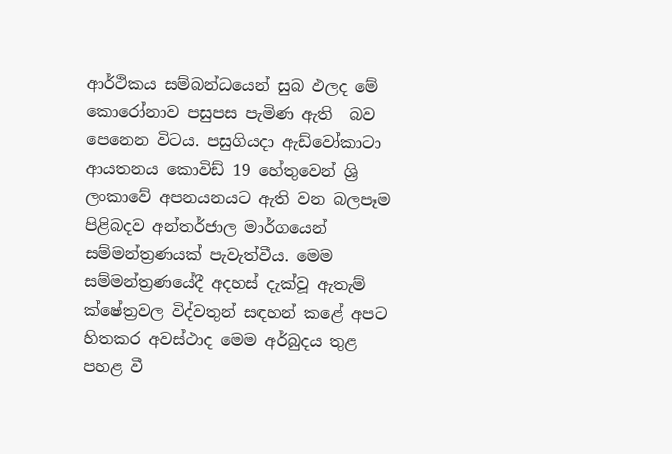ආර්ථිකය සම්බන්ධයෙන් සුබ ඵලද මේ කොරෝනාව පසුපස පැමිණ ඇති  බව පෙ‍නෙන විටය. පසුගියදා ඇඩ්වෝකාටා ආයතනය කොවිඩ් 19 හේතුවෙන් ශ්‍රි ලංකාවේ අපනයනයට ඇති වන බලපෑම පිළිබදව අන්තර්ජාල මාර්ගයෙන් සම්මන්ත්‍රණයක් පැවැත්වීය. මෙම සම්මන්ත්‍රණයේදී අදහස් දැක්වූ ඇතැම් ක්ෂේත්‍රවල විද්වතුන් සඳහන් කළේ අපට හිතකර අවස්ථාද මෙම අර්බුදය තුළ පහළ වී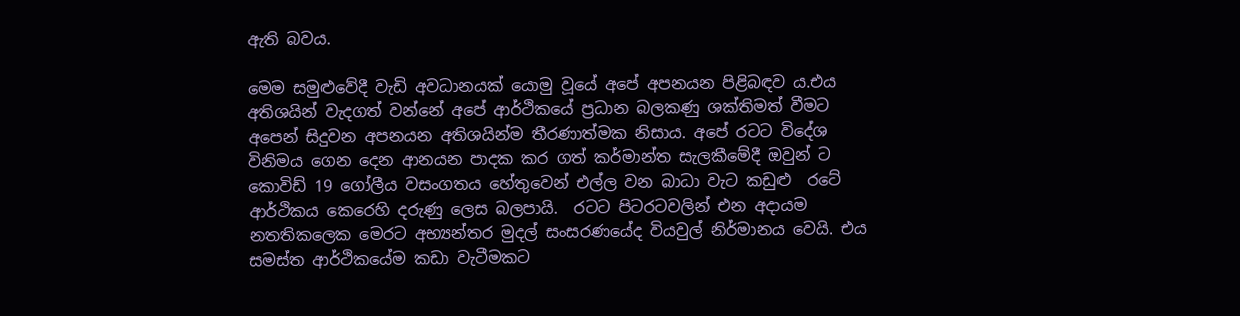ඇති බවය.

මෙම සමුළුවේදී වැඩි අවධානයක් යොමු වූයේ අපේ අපනයන පිළිබඳව ය.එය අතිශයින් වැදගත් වන්නේ අපේ ආර්ථිකයේ ප්‍රධාන බලකණු ශක්තිමත් වීමට අපෙන් සිදුවන අපනයන අතිශයින්ම තීරණාත්මක නිසාය. අපේ රටට විදේශ විනිමය ගෙන දෙන ආනයන පාදක කර ගත් කර්මාන්ත සැලකීමේදී ඔවුන් ට කොවිඩ් 19 ගෝලීය වසංගතය හේතුවෙන් එල්ල වන බාධා වැට කඩුළු  රටේ ආර්ථිකය කෙරෙහි දරුණු ලෙස බලපායි.  රටට පිටරටවලින් එන අදායම නතතිකලෙක මෙරට අභ්‍යන්තර මුදල් සංසරණයේද වියවුල් නිර්මානය වෙයි. එය සමස්ත ආර්ථිකයේම කඩා වැටීමකට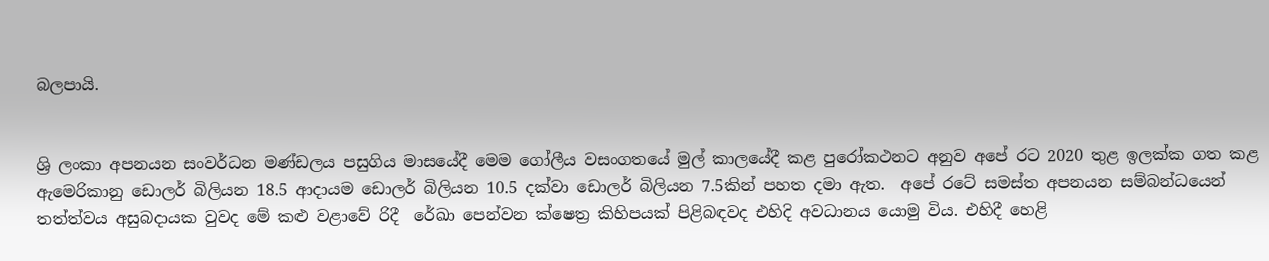බලපායි.


ශ්‍රි ලංකා අපනයන සංවර්ධන මණ්ඩලය පසුගිය මාසයේදී මෙම ගෝලීය වසංගතයේ මුල් කාලයේදී කළ පුරෝකථනට අනුව අපේ රට 2020 තුළ ඉලක්ක ගත කළ ඇමෙරිකානු ඩොලර් බිලියන 18.5 ආදායම ඩොලර් බිලියන 10.5 දක්වා ඩොලර් බිලියන 7.5කින් පහත දමා ඇත.  අපේ රටේ සමස්ත අපනයන සම්බන්ධයෙන් තත්ත්වය අසුබදායක වුවද මේ කළු වළාවේ රිදී  රේඛා පෙන්වන ක්ෂෙත්‍ර කිහිපයක් පිළිබඳවද එහිදි අවධානය යොමු විය. එහිදී හෙළි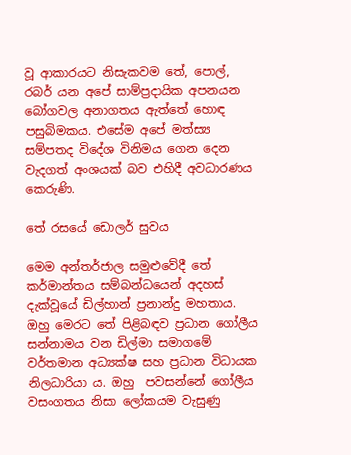වූ ආකාරයට නිසැකවම තේ, පොල්, රබර් යන අපේ සාම්ප්‍රදායික අපනයන බෝගවල අනාගතය ඇත්තේ හොඳ පසුබිමකය. එසේම අපේ මත්ස්‍ය සම්පතද විදේශ විනිමය ගෙන දෙන වැදගත් අංශයක් බව එහිදී අවධාරණය කෙරුණි.

තේ රසයේ ඩොලර් සුවය

මෙම අන්තර්ජාල සමුළුවේදී තේ කර්මාන්තය සම්බන්ධයෙන් අදහස් දැක්වූයේ ඩිල්හාන් ප්‍රනාන්දු මහතාය. ඔහු මෙරට තේ පිළිබඳව ප්‍රධාන ගෝලීය සන්නාමය වන ඩිල්මා සමාගමේ වර්තමාන අධ්‍යක්ෂ සහ ප්‍රධාන විධායක නිලධාරියා ය. ඔහු  පවසන්නේ ගෝලීය වසංගතය නිසා ලෝකයම වැසුණු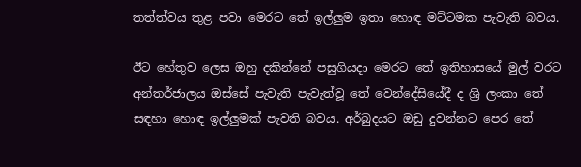තත්ත්වය තුළ පවා මෙරට තේ ඉල්ලුම ඉතා හොඳ මට්ටමක පැවැති බවය.

ඊට හේතුව ලෙස ඔහු දකින්නේ පසුගියදා මෙරට තේ ඉතිහාසයේ මුල් වරට අන්තර්ජාලය ඔස්සේ පැවැති පැවැත්වූ තේ වෙන්දේසියේදී ද ශ්‍රි ලංකා තේ සඳහා හොඳ ඉල්ලුමක් පැවති බවය. අර්බුදයට ඔඩු දුවන්නට පෙර තේ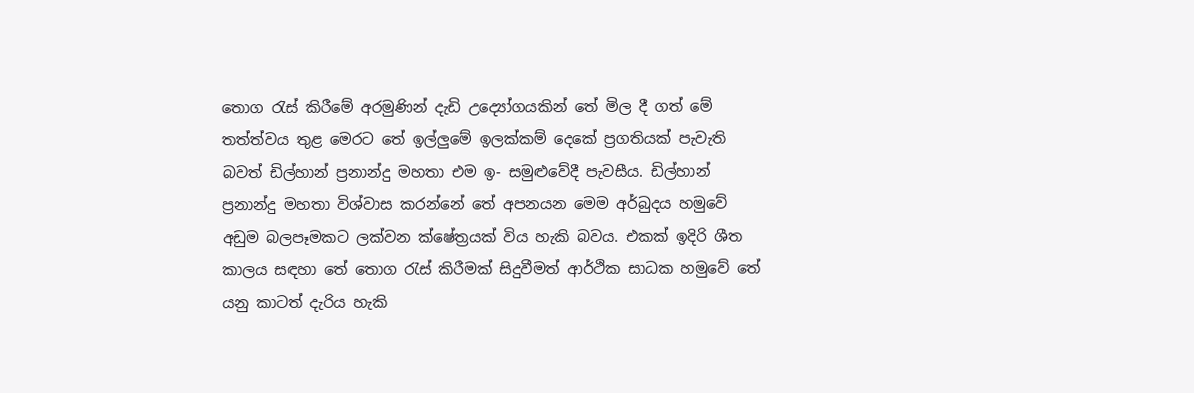තොග රැස් කිරීමේ අරමුණින් දැඩි උද්‍යෝගයකින් තේ මිල දී ගත් මේ තත්ත්වය තුළ මෙරට තේ ඉල්ලුමේ ඉලක්කම් දෙකේ ප්‍රගතියක් පැවැති බවත් ඩිල්හාන් ප්‍රනාන්දු මහතා එම ඉ- සමුළුවේදී පැවසීය. ඩිල්හාන් ප්‍රනාන්දු මහතා විශ්වාස කරන්නේ තේ අපනයන මෙම අර්බුදය හමුවේ අඩුම බලපෑමකට ලක්වන ක්ෂේත්‍රයක් විය හැකි බවය. එකක් ඉදිරි ශීත කාලය සඳහා තේ තොග රැස් කිරීමක් සිදුවීමත් ආර්ථික සාධක හමුවේ තේ යනු කාටත් දැරිය හැකි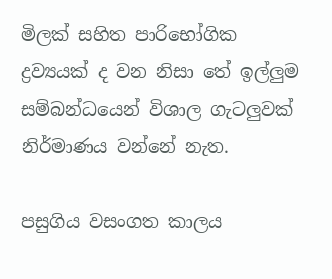මිලක් සහිත පාරිභෝගික ද්‍රව්‍යයක් ද වන නිසා තේ ඉල්ලුම සම්බන්ධයෙන් විශාල ගැටලුවක් නිර්මාණය වන්නේ නැත.

පසුගිය වසංගත කාලය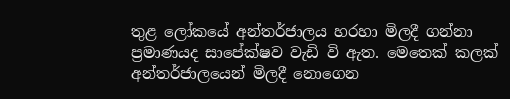තුළ ලෝකයේ අන්තර්ජාලය හරහා මිලදී ගන්නා ප්‍රමාණයද සාපේක්ෂව වැඩි වි ඇත. මෙතෙක් කලක් අන්තර්ජාලයෙන් මිලදී නොගෙන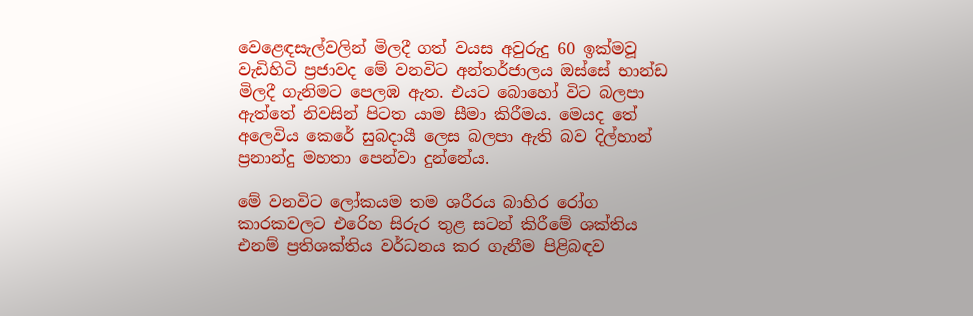වෙළෙඳසැල්වලින් මිලදී ගත් වයස අවුරුදු 60 ඉක්මවූ වැඩිහිටි ප්‍රජාවද මේ වනවිට අන්තර්ජාලය ඔස්සේ භාන්ඩ මිලදී ගැනිමට පෙලඹ ඇත. එයට බොහෝ විට බලපා ඇත්තේ නිවසින් පිටත යාම සීමා කිරීමය. මෙයද තේ අලෙවිය කෙරේ සුබදායී ලෙස බලපා ඇති බව දිල්හාන් ප්‍රනාන්දු මහතා පෙන්වා දුන්නේය.

මේ වනවිට ලෝකයම තම ශරීරය බාහිර රෝග කාරකවලට එරෙිහ සිරුර තුළ සටන් කිරීමේ ශක්තිය එනම් ප්‍රතිශක්තිය වර්ධනය කර ගැනීම පිළිබඳව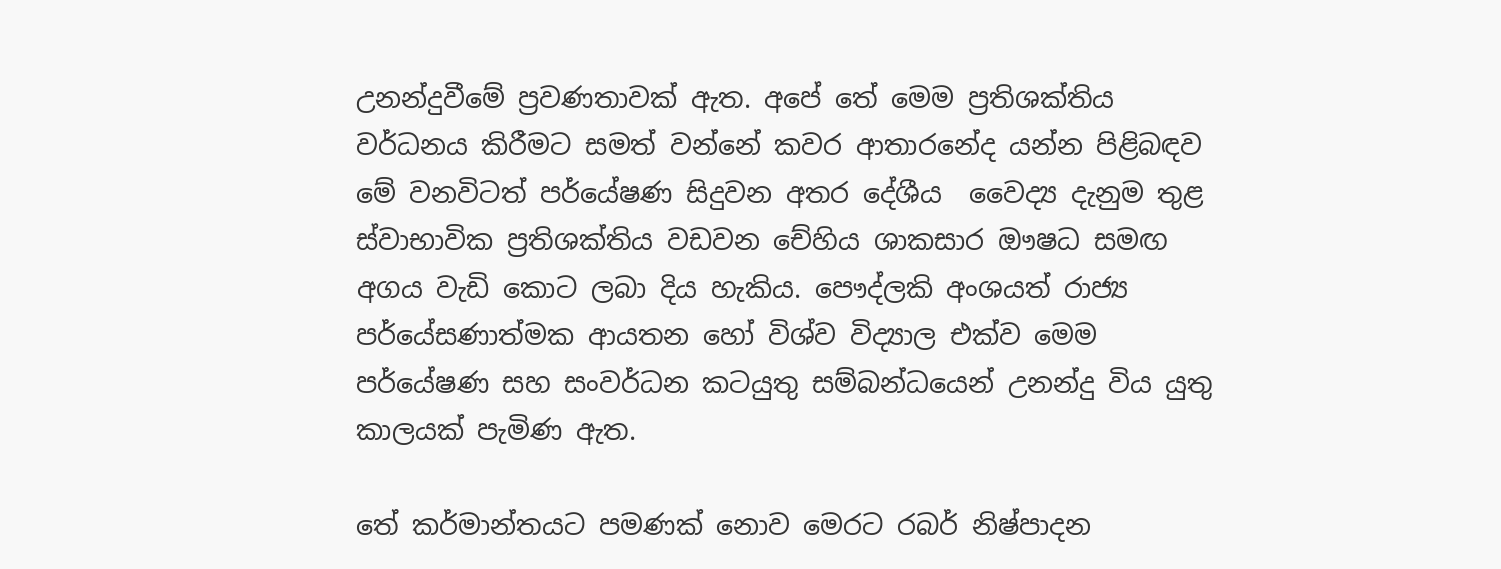උනන්දුවීමේ ප්‍රවණතාවක් ඇත. අපේ තේ මෙම ප්‍රතිශක්තිය වර්ධනය කිරීමට සමත් වන්නේ කවර ආතාරනේද යන්න පිළිබඳව මේ වනවිටත් පර්යේෂණ සිදුවන අතර දේශීය  වෛද්‍ය දැනුම තුළ ස්වාභාවික ප්‍රතිශක්තිය වඩවන චේහිය ශාකසාර ඖෂධ සමඟ අගය වැඩි කොට ලබා දිය හැකිය. පෞද්ලකි අංශයත් රාජ්‍ය පර්යේසණාත්මක ආයතන හෝ විශ්ව විද්‍යාල එක්ව මෙම පර්යේෂණ සහ සංවර්ධන කටයුතු සම්බන්ධයෙන් උනන්දු විය යුතු කාලයක් පැමිණ ඇත.

තේ කර්මාන්තයට පමණක් නොව මෙරට රබර් නිෂ්පාදන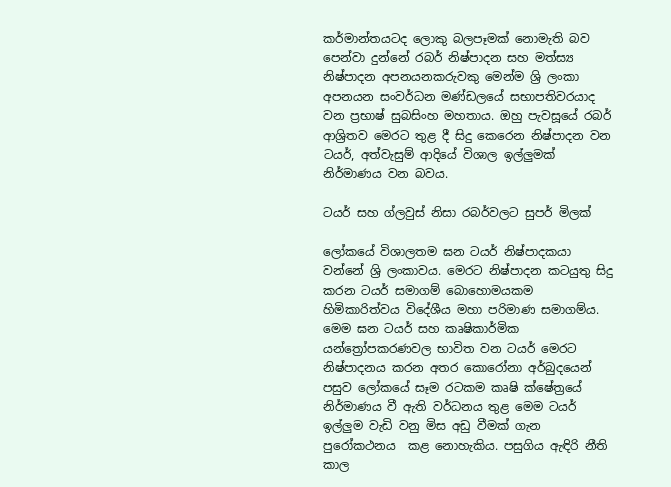කර්මාන්තයටද ලොකු බලපෑමක් නොමැති බව පෙන්වා දුන්නේ රබර් නිෂ්පාදන සහ මත්ස්‍ය නිෂ්පාදන අපනයනකරුවකු මෙන්ම ශ්‍රි ලංකා අපනයන සංවර්ධන මණ්ඩලයේ සභාපතිවරයාද වන ප්‍රභාෂ් සුබසිංහ මහතාය. ඔහු පැවසූයේ රබර් ආශ්‍රිතව මෙරට තුළ දී සිදු කෙරෙන නිෂ්පාදන වන ටයර්, අත්වැසුම් ආදියේ විශාල ඉල්ලුමක් නිර්මාණය වන බවය.

ටයර් සහ ග්ලවුස් නිසා රබර්වලට සුපර් මිලක්

ලෝකයේ විශාලතම ඝන ටයර් නිෂ්පාදකයා වන්නේ ශ්‍රි ලංකාවය. මෙරට නිෂ්පාදන කටයුතු සිදු කරන ටයර් සමාගම් බොහොමයකම හිමිකාරිත්වය විදේශීය මහා පරිමාණ සමාගම්ය. මෙම ඝන ටයර් සහ කෘෂිකාර්මික යන්ත්‍රෝපකරණවල භාවිත වන ටයර් මෙරට නිෂ්පාදනය කරන අතර කොරෝනා අර්බුදයෙන් පසුව ලෝකයේ සෑම රටකම කෘෂි ක්ෂේත්‍රයේ නිර්මාණය වී ඇති වර්ධනය තුළ මෙම ටයර් ඉල්ලුම වැඩි වනු මිස අඩු වීමක් ගැන පුරෝකථනය  කළ නොහැකිය. පසුගිය ඇඳිරි නීති කාල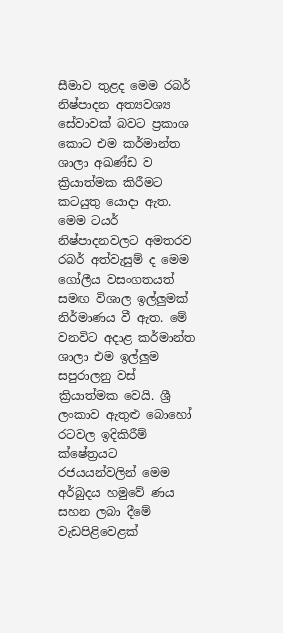සීමාව තුළද මෙම රබර් නිෂ්පාදන අත්‍යවශ්‍ය සේවාවක් බවට ප්‍රකාශ කොට එම කර්මාන්ත ශාලා අඛණ්ඩ ව ක්‍රියාත්මක කිරීමට කටයුතු යොදා ඇත. මෙම ටයර් නිෂ්පාදනවලට අමතරව  රබර් අත්වැසුම් ද මෙම ගෝලීය වසංගතයත් සමඟ විශාල ඉල්ලුමක් නිර්මාණය වී ඇත. මේ වනවිට අදාළ කර්මාන්ත ශාලා එම ඉල්ලුම සපුරාලනු වස් ක්‍රියාත්මක වෙයි. ශ්‍රී ලංකාව ඇතුළු බොහෝ රටවල ඉදිකිරීම් ක්ෂේත්‍රයට රජයයන්වලින් මෙම අර්බුදය හමුවේ ණය සහන ලබා දීමේ වැඩපිළිවෙළක්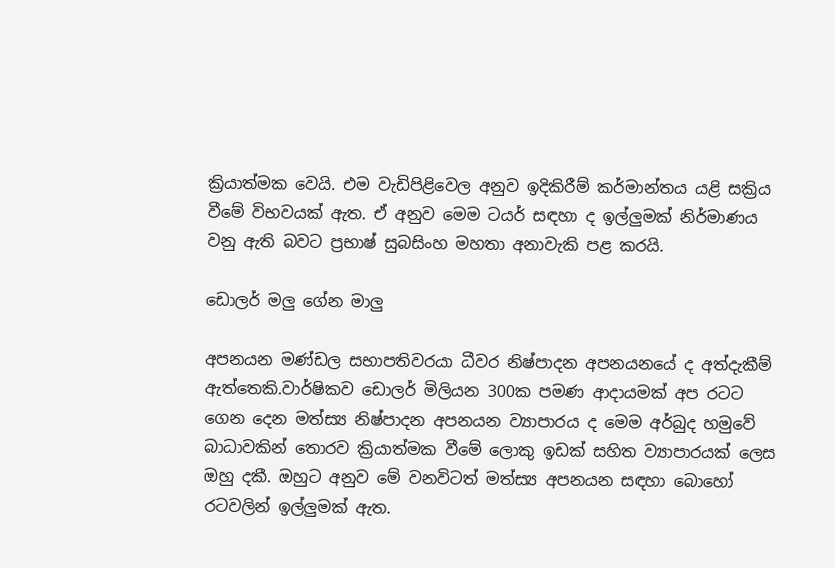ක්‍රියාත්මක වෙයි. එම වැඩිපිළිවෙල අනුව ඉදිකිරීම් කර්මාන්තය යළි සක්‍රිය වීමේ විභවයක් ඇත. ඒ අනුව මෙම ටයර් සඳහා ද ඉල්ලුමක් නිර්මාණය වනු ඇති බවට ප්‍රභාෂ් සුබසිංහ මහතා අනාවැකි පළ කරයි.

ඩොලර් මලු ගේන මාලු

අපනයන මණ්ඩල සභාපතිවරයා ධීවර නිෂ්පාදන අපනයනයේ ද අත්දැකීම් ඇත්තෙකි.වාර්ෂිකව ඩොලර් මිලියන 300ක පමණ ආදායමක් අප රටට ගෙන දෙන මත්ස්‍ය නිෂ්පාදන අපනයන ව්‍යාපාරය ද මෙම අර්බුද හමුවේ බාධාවකින් තොරව ක්‍රියාත්මක වීමේ ලොකු ඉඩක් සහිත ව්‍යාපාරයක් ලෙස ඔහු දකී. ඔහුට අනුව මේ වනවිටත් මත්ස්‍ය අපනයන සඳහා බොහෝ රටවලින් ඉල්ලුමක් ඇත.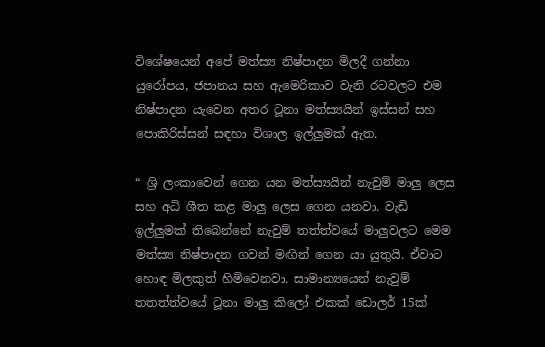විශේෂයෙන් අපේ මත්ස්‍ය නිෂ්පාදන මිලදී ගන්නා යුරෝපය, ජපානය සහ ඇමෙරිකාව වැනි රටවලට එම නිෂ්පාදන යැවෙන අතර ටූනා මත්ස්‍යයින් ඉස්සන් සහ පොකිරිස්සන් සඳහා විශාල ඉල්ලුමක් ඇත.

“ ශ්‍රි ලංකාවෙන් ගෙන යන මත්ස්‍යයින් නැවුම් මාලු ලෙස සහ අධි ශීත කළ මාලු ලෙස ගෙන යනවා. වැඩි ඉල්ලුමක් තිබෙන්නේ නැවුම් තත්ත්වයේ මාලුවලට මෙම මත්ස්‍ය නිෂ්පාදන ගවන් මඟින් ගෙන යා යුතුයි. ඒවාට හොඳ මිලකුත් හිමිවෙනවා. සාමාන්‍යයෙන් නැවුම් තතත්ත්වයේ ටූනා මාලු කිලෝ එකක් ඩොලර් 15ක්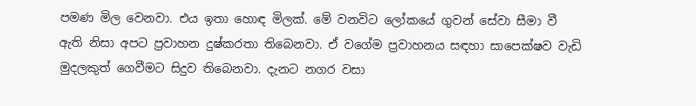පමණ මිල වෙනවා. එය ඉතා හොඳ මිලක්. මේ වනවිට ලෝකයේ ගුවන් සේවා සීමා වී ඇති නිසා අපට ප්‍රවාහන දුෂ්කරතා තිබෙනවා. ඒ වගේම ප්‍රවාහනය සඳහා සාපෙක්ෂව වැඩි මුදලකුත් ගෙවීමට සිදුව තිබෙනවා. දැනට නගර වසා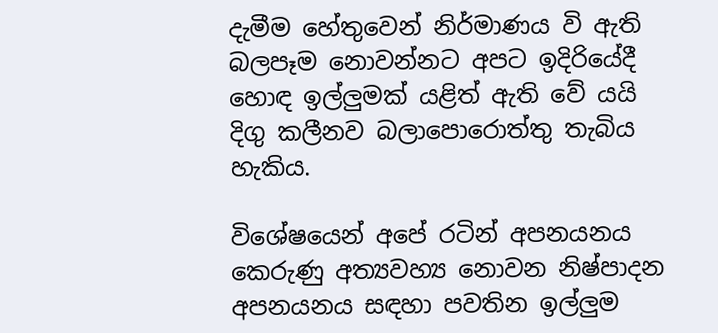දැමීම හේතුවෙන් නිර්මාණය වි ඇති බලපෑම නොවන්නට අපට ඉදිරියේදී හොඳ ඉල්ලුමක් යළිත් ඇති වේ යයි දිගු කලීනව බලාපොරොත්තු තැබිය හැකිය.

විශේෂයෙන් අපේ රටින් අපනයනය කෙරුණු අත්‍යවහ්‍ය නොවන නිෂ්පාදන අපනයනය සඳහා පවතින ඉල්ලුම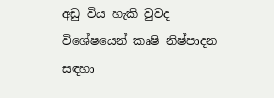අඩු විය හැකි වුවද විශේෂයෙන් කෘෂි නිෂ්පාදන සඳහා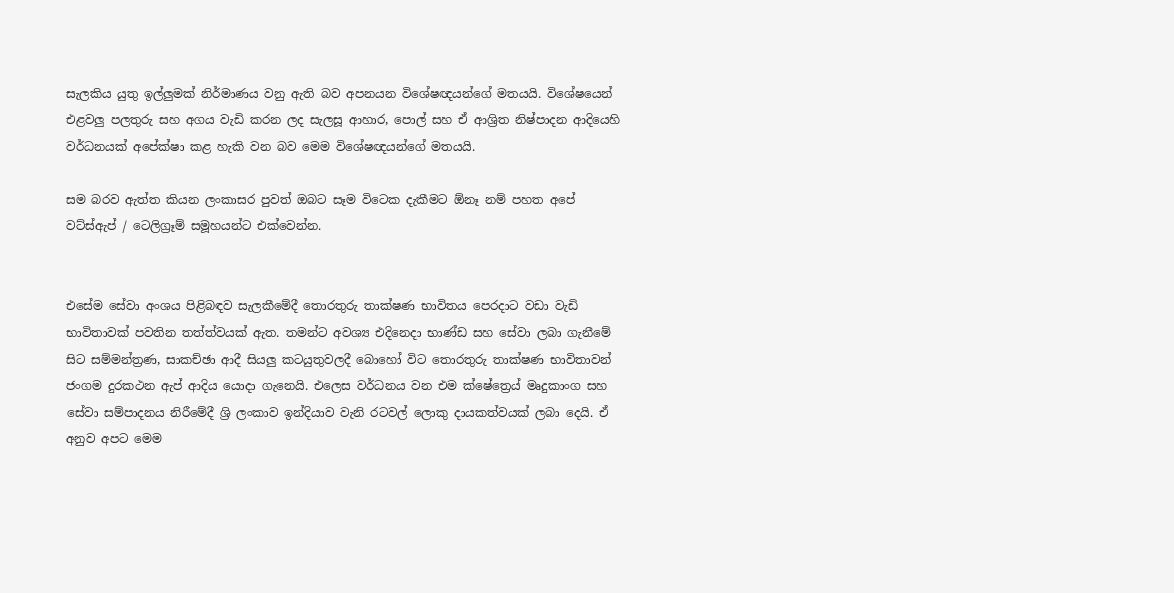සැලකිය යුතු ඉල්ලුමක් නිර්මාණය වනු ඇති බව අපනයන විශේෂඥයන්ගේ මතයයි. විශේෂයෙන් එළවලු පලතුරු සහ අගය වැඩි කරන ලද සැලසූ ආහාර, පොල් සහ ඒ ආශ්‍රිත නිෂ්පාදන ආදියෙහි වර්ධනයක් අපේක්ෂා කළ හැකි වන බව මෙම විශේෂඥයන්ගේ මතයයි.

සම බරව ඇත්ත කියන ලංකාසර පුවත් ඔබට සෑම විටෙක දැකීමට ඕනෑ නම් පහත අපේ වට්ස්ඇප් / ටෙලිග්‍රෑම් සමූහයන්ට එක්වෙන්න.


එසේම සේවා අංශය පිළිබඳව සැලකීමේදී තොරතුරු තාක්ෂණ භාවිතය පෙරදාට වඩා වැඩි භාවිතාවක් පවතින තත්ත්වයක් ඇත. තමන්ට අවශ්‍ය එදිනෙදා භාණ්ඩ සහ සේවා ලබා ගැනීමේ සිට සම්මන්ත්‍රණ, සාකච්ඡා ආදී සියලු කටයුතුවලදී බොහෝ විට තොරතුරු තාක්ෂණ භාවිතාවන් ජංගම දුරකථන ඇප් ආදිය යොදා ගැනෙයි. එලෙස වර්ධනය වන එම ක්ෂේත්‍රෙය් මෘදුකාංග සහ සේවා සම්පාදනය නිරීමේදී ශ්‍රි ලංකාව ඉන්දියාව වැනි රටවල් ලොකු දායකත්වයක් ලබා දෙයි. ඒ අනුව අපට මෙම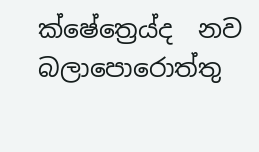ක්ෂේත්‍රෙය්ද  නව බලාපොරොත්තු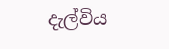දැල්විය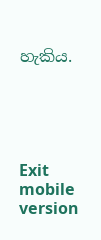හැකිය.





Exit mobile version